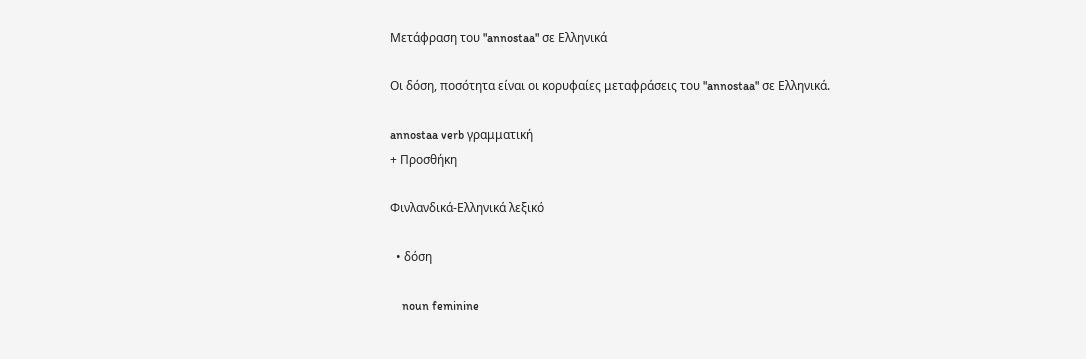Μετάφραση του "annostaa" σε Ελληνικά

Οι δόση, ποσότητα είναι οι κορυφαίες μεταφράσεις του "annostaa" σε Ελληνικά.

annostaa verb γραμματική
+ Προσθήκη

Φινλανδικά-Ελληνικά λεξικό

  • δόση

    noun feminine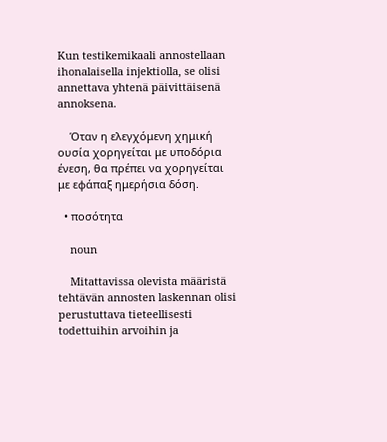Kun testikemikaali annostellaan ihonalaisella injektiolla, se olisi annettava yhtenä päivittäisenä annoksena.

    Όταν η ελεγχόμενη χημική ουσία χορηγείται με υποδόρια ένεση, θα πρέπει να χορηγείται με εφάπαξ ημερήσια δόση.

  • ποσότητα

    noun

    Mitattavissa olevista määristä tehtävän annosten laskennan olisi perustuttava tieteellisesti todettuihin arvoihin ja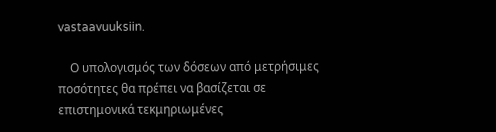vastaavuuksiin.

    Ο υπολογισμός των δόσεων από μετρήσιμες ποσότητες θα πρέπει να βασίζεται σε επιστημονικά τεκμηριωμένες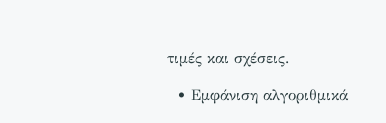τιμές και σχέσεις.

  • Εμφάνιση αλγοριθμικά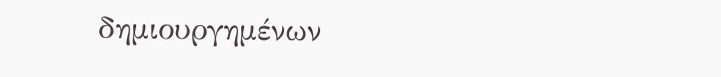δημιουργημένων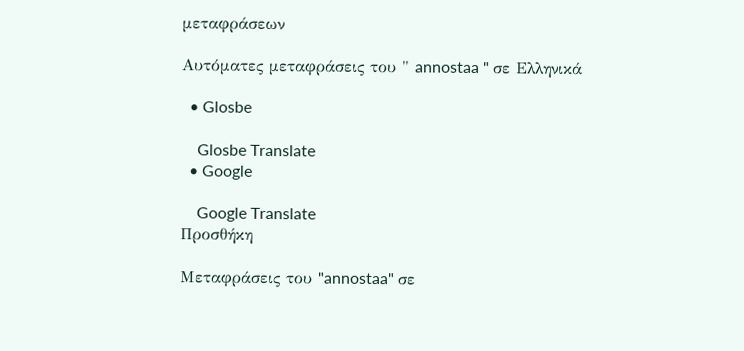μεταφράσεων

Αυτόματες μεταφράσεις του " annostaa " σε Ελληνικά

  • Glosbe

    Glosbe Translate
  • Google

    Google Translate
Προσθήκη

Μεταφράσεις του "annostaa" σε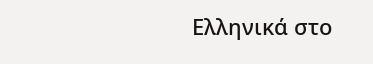Ελληνικά στο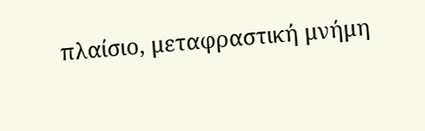πλαίσιο, μεταφραστική μνήμη